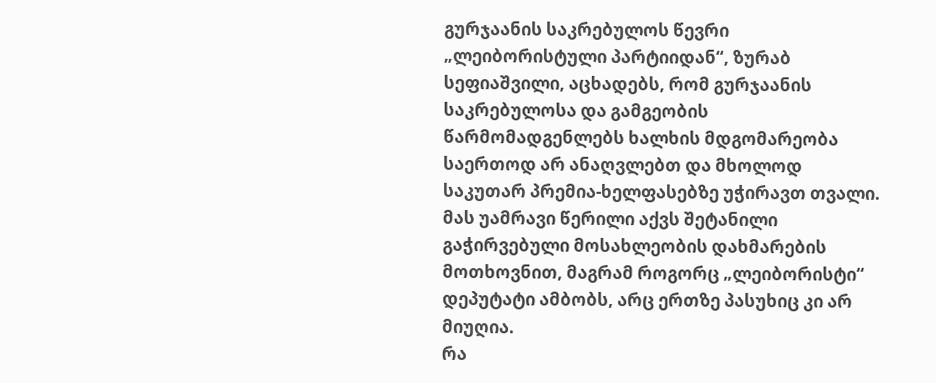გურჯაანის საკრებულოს წევრი „ლეიბორისტული პარტიიდან“, ზურაბ სეფიაშვილი, აცხადებს, რომ გურჯაანის საკრებულოსა და გამგეობის წარმომადგენლებს ხალხის მდგომარეობა საერთოდ არ ანაღვლებთ და მხოლოდ საკუთარ პრემია-ხელფასებზე უჭირავთ თვალი. მას უამრავი წერილი აქვს შეტანილი გაჭირვებული მოსახლეობის დახმარების მოთხოვნით, მაგრამ როგორც „ლეიბორისტი“ დეპუტატი ამბობს, არც ერთზე პასუხიც კი არ მიუღია.
რა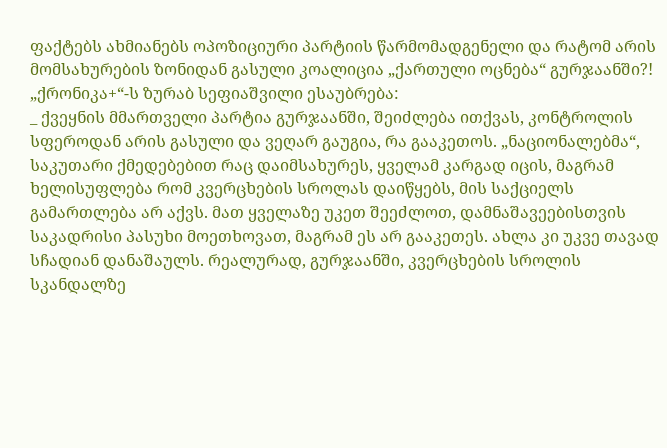ფაქტებს ახმიანებს ოპოზიციური პარტიის წარმომადგენელი და რატომ არის მომსახურების ზონიდან გასული კოალიცია „ქართული ოცნება“ გურჯაანში?!
„ქრონიკა+“-ს ზურაბ სეფიაშვილი ესაუბრება:
_ ქვეყნის მმართველი პარტია გურჯაანში, შეიძლება ითქვას, კონტროლის სფეროდან არის გასული და ვეღარ გაუგია, რა გააკეთოს. „ნაციონალებმა“, საკუთარი ქმედებებით რაც დაიმსახურეს, ყველამ კარგად იცის, მაგრამ ხელისუფლება რომ კვერცხების სროლას დაიწყებს, მის საქციელს გამართლება არ აქვს. მათ ყველაზე უკეთ შეეძლოთ, დამნაშავეებისთვის საკადრისი პასუხი მოეთხოვათ, მაგრამ ეს არ გააკეთეს. ახლა კი უკვე თავად სჩადიან დანაშაულს. რეალურად, გურჯაანში, კვერცხების სროლის სკანდალზე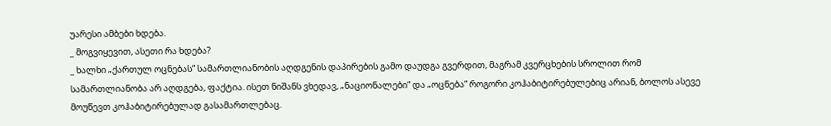უარესი ამბები ხდება.
_ მოგვიყევით, ასეთი რა ხდება?
_ ხალხი „ქართულ ოცნებას“ სამართლიანობის აღდგენის დაპირების გამო დაუდგა გვერდით, მაგრამ კვერცხების სროლით რომ სამართლიანობა არ აღდგება, ფაქტია. ისეთ ნიშანს ვხედავ, „ნაციონალები“ და „ოცნება“ როგორი კოჰაბიტირებულებიც არიან, ბოლოს ასევე მოუწევთ კოჰაბიტირებულად გასამართლებაც.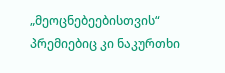„მეოცნებეებისთვის“ პრემიებიც კი ნაკურთხი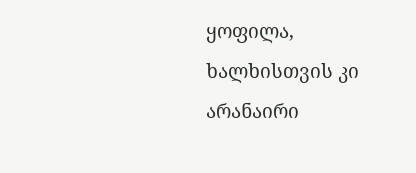ყოფილა, ხალხისთვის კი არანაირი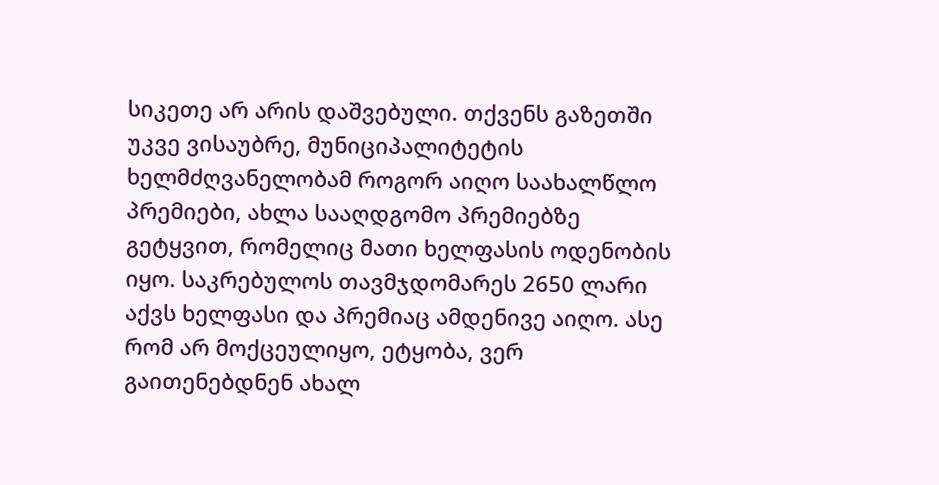სიკეთე არ არის დაშვებული. თქვენს გაზეთში უკვე ვისაუბრე, მუნიციპალიტეტის ხელმძღვანელობამ როგორ აიღო საახალწლო პრემიები, ახლა სააღდგომო პრემიებზე გეტყვით, რომელიც მათი ხელფასის ოდენობის იყო. საკრებულოს თავმჯდომარეს 2650 ლარი აქვს ხელფასი და პრემიაც ამდენივე აიღო. ასე რომ არ მოქცეულიყო, ეტყობა, ვერ გაითენებდნენ ახალ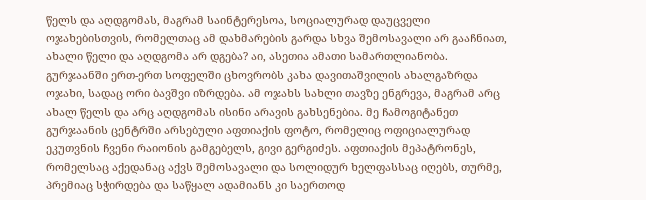წელს და აღდგომას, მაგრამ საინტერესოა, სოციალურად დაუცველი ოჯახებისთვის, რომელთაც ამ დახმარების გარდა სხვა შემოსავალი არ გააჩნიათ, ახალი წელი და აღდგომა არ დგება? აი, ასეთია ამათი სამართლიანობა.
გურჯაანში ერთ-ერთ სოფელში ცხოვრობს კახა დავითაშვილის ახალგაზრდა ოჯახი, სადაც ორი ბავშვი იზრდება. ამ ოჯახს სახლი თავზე ენგრევა, მაგრამ არც ახალ წელს და არც აღდგომას ისინი არავის გახსენებია. მე ჩამოგიტანეთ გურჯაანის ცენტრში არსებული აფთიაქის ფოტო, რომელიც ოფიციალურად ეკუთვნის ჩვენი რაიონის გამგებელს, გივი გერგიძეს. აფთიაქის მეპატრონეს, რომელსაც აქედანაც აქვს შემოსავალი და სოლიდურ ხელფასსაც იღებს, თურმე, პრემიაც სჭირდება და საწყალ ადამიანს კი საერთოდ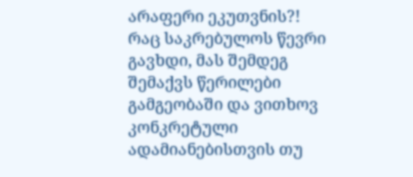არაფერი ეკუთვნის?!
რაც საკრებულოს წევრი გავხდი, მას შემდეგ შემაქვს წერილები გამგეობაში და ვითხოვ კონკრეტული ადამიანებისთვის თუ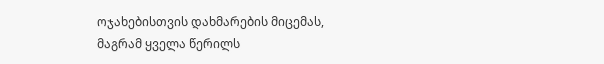ოჯახებისთვის დახმარების მიცემას, მაგრამ ყველა წერილს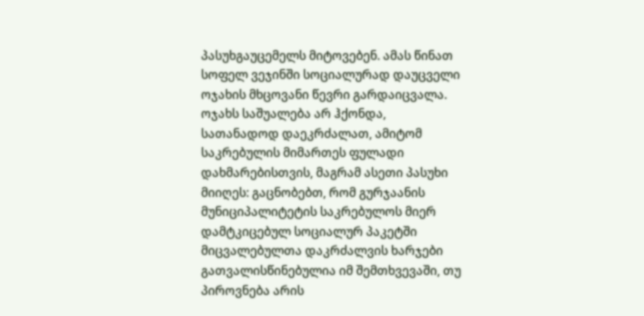პასუხგაუცემელს მიტოვებენ. ამას წინათ სოფელ ვეჯინში სოციალურად დაუცველი ოჯახის მხცოვანი წევრი გარდაიცვალა. ოჯახს საშუალება არ ჰქონდა, სათანადოდ დაეკრძალათ, ამიტომ საკრებულის მიმართეს ფულადი დახმარებისთვის, მაგრამ ასეთი პასუხი მიიღეს: გაცნობებთ, რომ გურჯაანის მუნიციპალიტეტის საკრებულოს მიერ დამტკიცებულ სოციალურ პაკეტში მიცვალებულთა დაკრძალვის ხარჯები გათვალისწინებულია იმ შემთხვევაში, თუ პიროვნება არის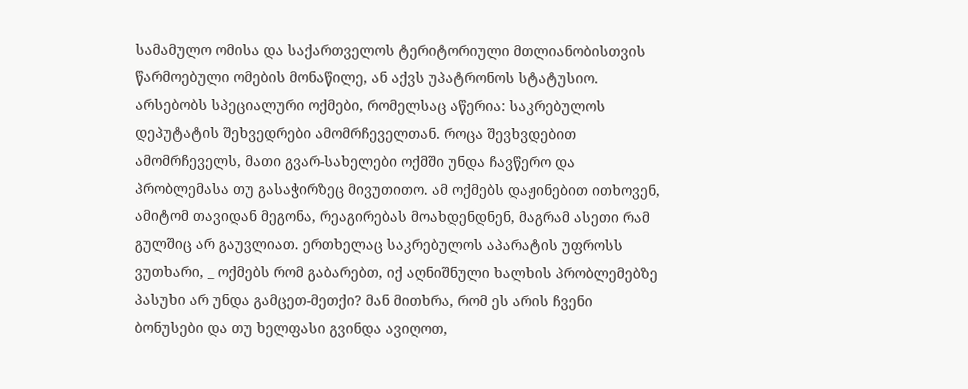სამამულო ომისა და საქართველოს ტერიტორიული მთლიანობისთვის წარმოებული ომების მონაწილე, ან აქვს უპატრონოს სტატუსიო.
არსებობს სპეციალური ოქმები, რომელსაც აწერია: საკრებულოს დეპუტატის შეხვედრები ამომრჩეველთან. როცა შევხვდებით ამომრჩეველს, მათი გვარ-სახელები ოქმში უნდა ჩავწერო და პრობლემასა თუ გასაჭირზეც მივუთითო. ამ ოქმებს დაჟინებით ითხოვენ, ამიტომ თავიდან მეგონა, რეაგირებას მოახდენდნენ, მაგრამ ასეთი რამ გულშიც არ გაუვლიათ. ერთხელაც საკრებულოს აპარატის უფროსს ვუთხარი, _ ოქმებს რომ გაბარებთ, იქ აღნიშნული ხალხის პრობლემებზე პასუხი არ უნდა გამცეთ-მეთქი? მან მითხრა, რომ ეს არის ჩვენი ბონუსები და თუ ხელფასი გვინდა ავიღოთ,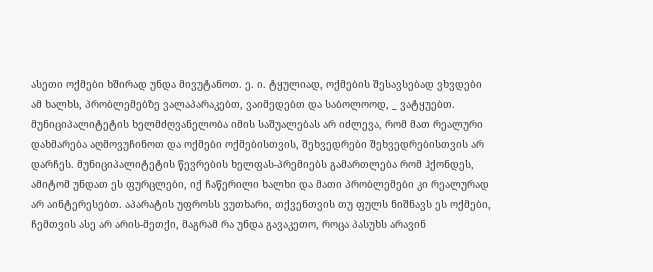ასეთი ოქმები ხშირად უნდა მივუტანოთ. ე. ი. ტყულიად, ოქმების შესავსებად ვხვდები ამ ხალხს, პრობლემებზე ვალაპარაკებთ, ვაიმედებთ და საბოლოოდ, _ ვატყუებთ. მუნიციპალიტეტის ხელმძღვანელობა იმის საშუალებას არ იძლევა, რომ მათ რეალური დახმარება აღმოვუჩინოთ და ოქმები ოქმებისთვის, შეხვედრები შეხვედრებისთვის არ დარჩეს. მუნიციპალიტეტის წევრების ხელფას-პრემიებს გამართლება რომ ჰქონდეს, ამიტომ უნდათ ეს ფურცლები, იქ ჩაწერილი ხალხი და მათი პრობლემები კი რეალურად არ აინტერესებთ. აპარატის უფროსს ვუთხარი, თქვენთვის თუ ფულს ნიშნავს ეს ოქმები, ჩემთვის ასე არ არის-მეთქი, მაგრამ რა უნდა გავაკეთო, როცა პასუხს არავინ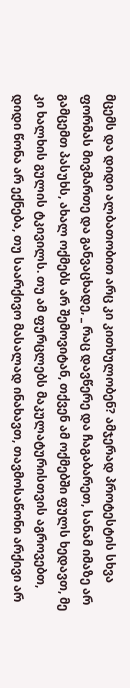მცემს და დიდი ალბათობით არც კი კითხულობენ? ამჯერად პროტესტის სხვა ფორმას მივმართე და განვაცხადე, _ რაც დავწერე და ჩაგაბარეთ, სანამ იმაზე არ გამცემთ პასუხს, ახალ ოქმებს არ შემოვიტან, თქვენ ამ ოქმებში ფულს ხედავთ, მე კი ხალხის გულის ტკივილს. თუ ამ ფურცლებს მაკულატურისთვის აგროვებთ, დიდი წონა არ ექნება, თუ საარქივო მასალად ინახავთ, თავმოსაწონი არქივი არ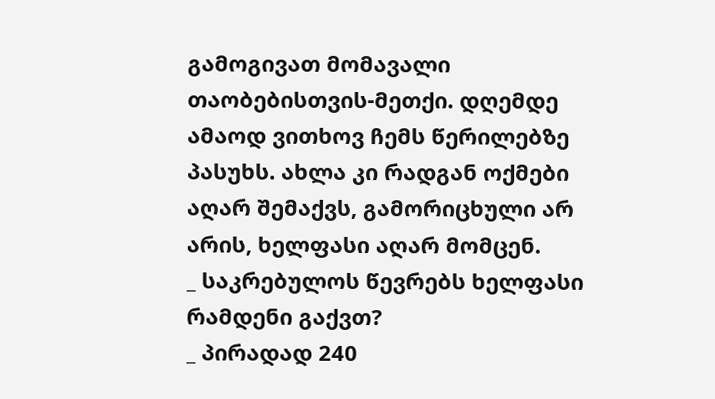გამოგივათ მომავალი თაობებისთვის-მეთქი. დღემდე ამაოდ ვითხოვ ჩემს წერილებზე პასუხს. ახლა კი რადგან ოქმები აღარ შემაქვს, გამორიცხული არ არის, ხელფასი აღარ მომცენ.
_ საკრებულოს წევრებს ხელფასი რამდენი გაქვთ?
_ პირადად 240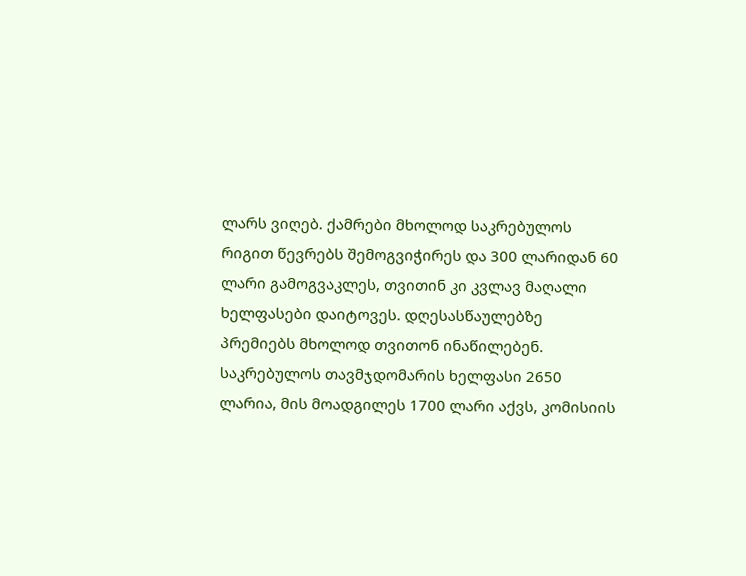ლარს ვიღებ. ქამრები მხოლოდ საკრებულოს რიგით წევრებს შემოგვიჭირეს და 300 ლარიდან 60 ლარი გამოგვაკლეს, თვითინ კი კვლავ მაღალი ხელფასები დაიტოვეს. დღესასწაულებზე პრემიებს მხოლოდ თვითონ ინაწილებენ. საკრებულოს თავმჯდომარის ხელფასი 2650 ლარია, მის მოადგილეს 1700 ლარი აქვს, კომისიის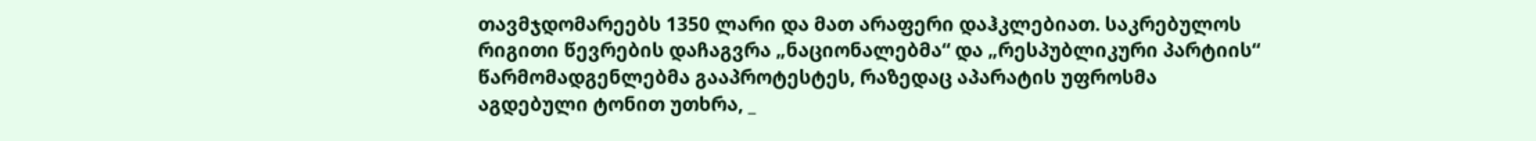თავმჯდომარეებს 1350 ლარი და მათ არაფერი დაჰკლებიათ. საკრებულოს რიგითი წევრების დაჩაგვრა „ნაციონალებმა“ და „რესპუბლიკური პარტიის“ წარმომადგენლებმა გააპროტესტეს, რაზედაც აპარატის უფროსმა აგდებული ტონით უთხრა, _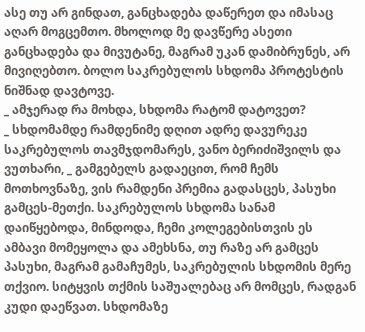ასე თუ არ გინდათ, განცხადება დაწერეთ და იმასაც აღარ მოგცემთო. მხოლოდ მე დავწერე ასეთი განცხადება და მივუტანე, მაგრამ უკან დამიბრუნეს, არ მივიღებთო. ბოლო საკრებულოს სხდომა პროტესტის ნიშნად დავტოვე.
_ ამჯერად რა მოხდა, სხდომა რატომ დატოვეთ?
_ სხდომამდე რამდენიმე დღით ადრე დავურეკე საკრებულოს თავმჯდომარეს, ვანო ბერიძიშვილს და ვუთხარი, _ გამგებელს გადაეცით, რომ ჩემს მოთხოვნაზე, ვის რამდენი პრემია გადასცეს, პასუხი გამცეს-მეთქი. საკრებულოს სხდომა სანამ დაიწყებოდა, მინდოდა, ჩემი კოლეგებისთვის ეს ამბავი მომეყოლა და ამეხსნა, თუ რაზე არ გამცეს პასუხი, მაგრამ გამაჩუმეს, საკრებულის სხდომის მერე თქვიო. სიტყვის თქმის საშუალებაც არ მომცეს, რადგან კუდი დაეწვათ. სხდომაზე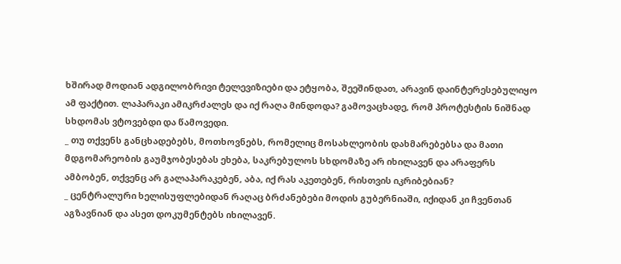ხშირად მოდიან ადგილობრივი ტელევიზიები და ეტყობა, შეეშინდათ, არავინ დაინტერესებულიყო ამ ფაქტით. ლაპარაკი ამიკრძალეს და იქ რაღა მინდოდა? გამოვაცხადე, რომ პროტესტის ნიშნად სხდომას ვტოვებდი და წამოვედი.
_ თუ თქვენს განცხადებებს, მოთხოვნებს, რომელიც მოსახლეობის დახმარებებსა და მათი მდგომარეობის გაუმჯობესებას ეხება, საკრებულოს სხდომაზე არ იხილავენ და არაფერს ამბობენ, თქვენც არ გალაპარაკებენ, აბა, იქ რას აკეთებენ, რისთვის იკრიბებიან?
_ ცენტრალური ხელისუფლებიდან რაღაც ბრძანებები მოდის გუბერნიაში, იქიდან კი ჩვენთან აგზავნიან და ასეთ დოკუმენტებს იხილავენ.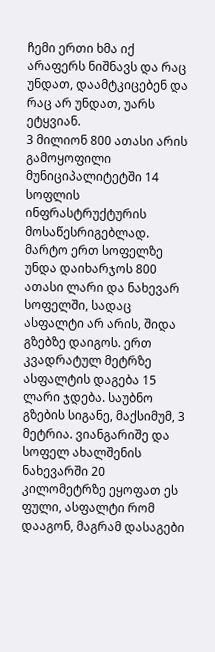ჩემი ერთი ხმა იქ არაფერს ნიშნავს და რაც უნდათ, დაამტკიცებენ და რაც არ უნდათ, უარს ეტყვიან.
3 მილიონ 800 ათასი არის გამოყოფილი მუნიციპალიტეტში 14 სოფლის ინფრასტრუქტურის მოსაწესრიგებლად. მარტო ერთ სოფელზე უნდა დაიხარჯოს 800 ათასი ლარი და ნახევარ სოფელში, სადაც ასფალტი არ არის, შიდა გზებზე დაიგოს. ერთ კვადრატულ მეტრზე ასფალტის დაგება 15 ლარი ჯდება. საუბნო გზების სიგანე, მაქსიმუმ, 3 მეტრია. ვიანგარიშე და სოფელ ახალშენის ნახევარში 20 კილომეტრზე ეყოფათ ეს ფული, ასფალტი რომ დააგონ, მაგრამ დასაგები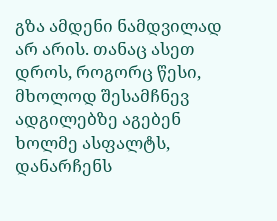გზა ამდენი ნამდვილად არ არის. თანაც ასეთ დროს, როგორც წესი, მხოლოდ შესამჩნევ ადგილებზე აგებენ ხოლმე ასფალტს, დანარჩენს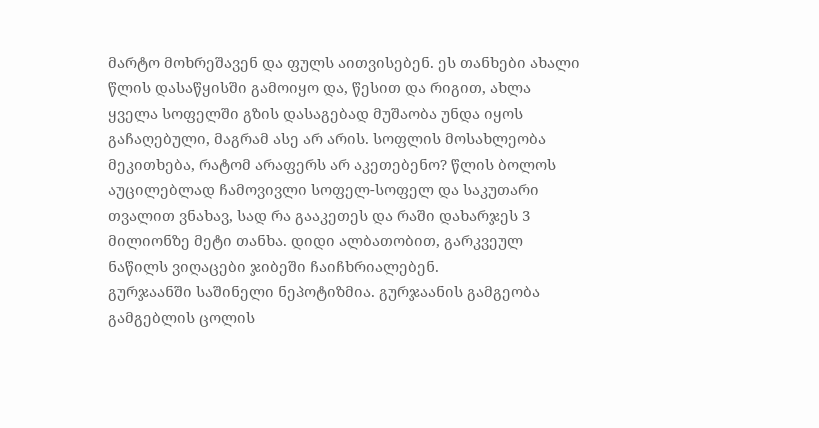მარტო მოხრეშავენ და ფულს აითვისებენ. ეს თანხები ახალი წლის დასაწყისში გამოიყო და, წესით და რიგით, ახლა ყველა სოფელში გზის დასაგებად მუშაობა უნდა იყოს გაჩაღებული, მაგრამ ასე არ არის. სოფლის მოსახლეობა მეკითხება, რატომ არაფერს არ აკეთებენო? წლის ბოლოს აუცილებლად ჩამოვივლი სოფელ-სოფელ და საკუთარი თვალით ვნახავ, სად რა გააკეთეს და რაში დახარჯეს 3 მილიონზე მეტი თანხა. დიდი ალბათობით, გარკვეულ ნაწილს ვიღაცები ჯიბეში ჩაიჩხრიალებენ.
გურჯაანში საშინელი ნეპოტიზმია. გურჯაანის გამგეობა გამგებლის ცოლის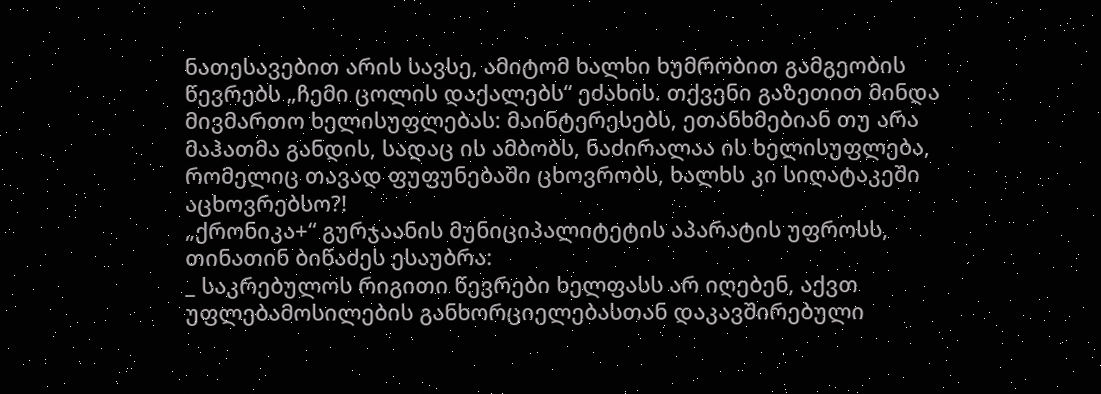ნათესავებით არის სავსე, ამიტომ ხალხი ხუმრობით გამგეობის წევრებს „ჩემი ცოლის დაქალებს“ ეძახის. თქვენი გაზეთით მინდა მივმართო ხელისუფლებას: მაინტერესებს, ეთანხმებიან თუ არა მაჰათმა განდის, სადაც ის ამბობს, ნაძირალაა ის ხელისუფლება, რომელიც თავად ფუფუნებაში ცხოვრობს, ხალხს კი სიღატაკეში აცხოვრებსო?!
„ქრონიკა+“ გურჯაანის მუნიციპალიტეტის აპარატის უფროსს, თინათინ ბიწაძეს ესაუბრა:
_ საკრებულოს რიგითი წევრები ხელფასს არ იღებენ, აქვთ უფლებამოსილების განხორციელებასთან დაკავშირებული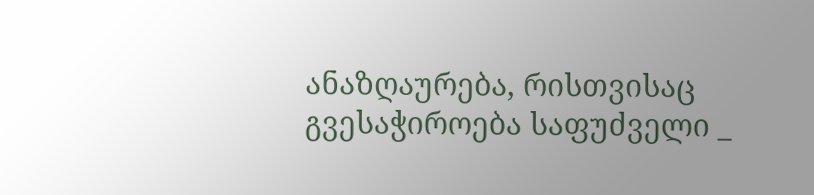ანაზღაურება, რისთვისაც გვესაჭიროება საფუძველი _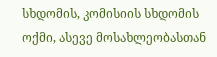სხდომის, კომისიის სხდომის ოქმი, ასევე მოსახლეობასთან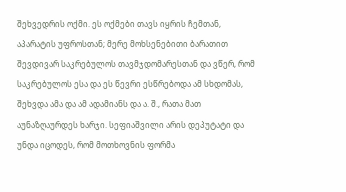შეხვედრის ოქმი. ეს ოქმები თავს იყრის ჩემთან, აპარატის უფროსთან; მერე მოხსენებითი ბარათით შევდივარ საკრებულოს თავმჯდომარესთან და ვწერ, რომ საკრებულოს ესა და ეს წევრი ესწრებოდა ამ სხდომას, შეხვდა ამა და ამ ადამიანს და ა. შ., რათა მათ აუნაზღაურდეს ხარჯი. სეფიაშვილი არის დეპუტატი და უნდა იცოდეს, რომ მოთხოვნის ფორმა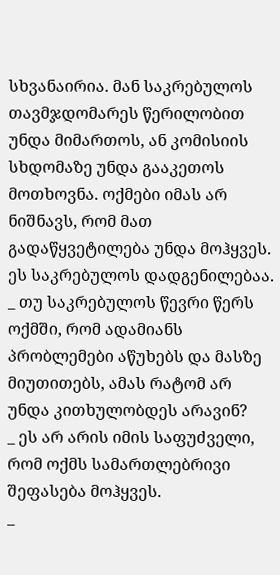სხვანაირია. მან საკრებულოს თავმჯდომარეს წერილობით უნდა მიმართოს, ან კომისიის სხდომაზე უნდა გააკეთოს მოთხოვნა. ოქმები იმას არ ნიშნავს, რომ მათ გადაწყვეტილება უნდა მოჰყვეს. ეს საკრებულოს დადგენილებაა.
_ თუ საკრებულოს წევრი წერს ოქმში, რომ ადამიანს პრობლემები აწუხებს და მასზე მიუთითებს, ამას რატომ არ უნდა კითხულობდეს არავინ?
_ ეს არ არის იმის საფუძველი, რომ ოქმს სამართლებრივი შეფასება მოჰყვეს.
_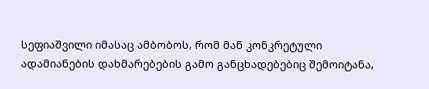სეფიაშვილი იმასაც ამბობოს, რომ მან კონკრეტული ადამიანების დახმარებების გამო განცხადებებიც შემოიტანა,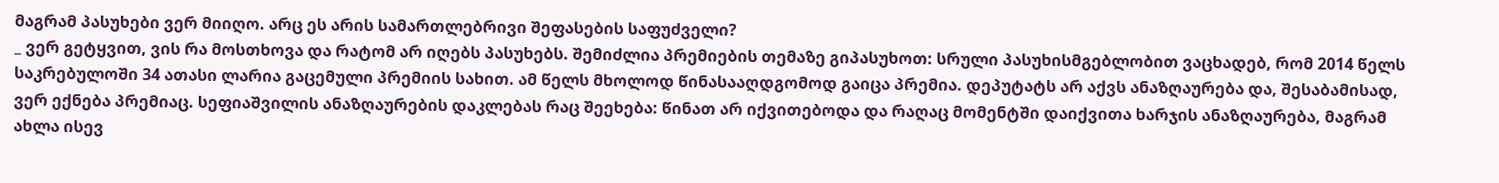მაგრამ პასუხები ვერ მიიღო. არც ეს არის სამართლებრივი შეფასების საფუძველი?
_ ვერ გეტყვით, ვის რა მოსთხოვა და რატომ არ იღებს პასუხებს. შემიძლია პრემიების თემაზე გიპასუხოთ: სრული პასუხისმგებლობით ვაცხადებ, რომ 2014 წელს საკრებულოში 34 ათასი ლარია გაცემული პრემიის სახით. ამ წელს მხოლოდ წინასააღდგომოდ გაიცა პრემია. დეპუტატს არ აქვს ანაზღაურება და, შესაბამისად, ვერ ექნება პრემიაც. სეფიაშვილის ანაზღაურების დაკლებას რაც შეეხება: წინათ არ იქვითებოდა და რაღაც მომენტში დაიქვითა ხარჯის ანაზღაურება, მაგრამ ახლა ისევ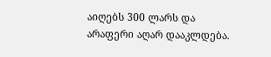აიღებს 300 ლარს და არაფერი აღარ დააკლდება.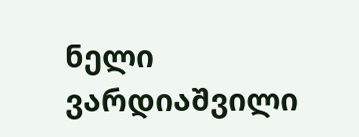ნელი ვარდიაშვილი